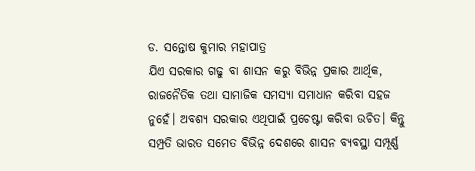ଡ. ସନ୍ତୋଷ କୁମାର ମହାପାତ୍ର
ଯିଏ ସରକାର ଗଢୁ ବା ଶାସନ କରୁ ବିଭିନ୍ନ ପ୍ରକାର ଆର୍ଥିକ, ରାଜନୈତିକ ତଥା ସାମାଜିକ ସମସ୍ୟା ସମାଧାନ କରିବା ସହଜ ନୁହେଁ। ଅବଶ୍ୟ ସରକାର ଏଥିପାଇଁ ପ୍ରଚେଷ୍ଟା କରିବା ଉଚିତ। କିନ୍ତୁ ସମ୍ପ୍ରତି ଭାରତ ସମେତ ବିଭିନ୍ନ ଦେଶରେ ଶାସନ ବ୍ୟବସ୍ଥା ସମ୍ପୂର୍ଣ୍ଣ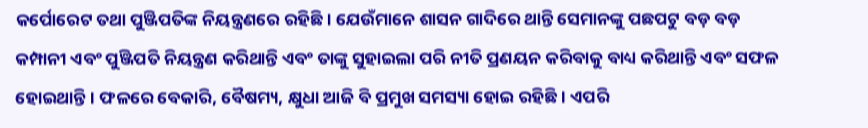କର୍ପୋରେଟ ତଥା ପୁଞ୍ଜିପତିଙ୍କ ନିୟନ୍ତ୍ରଣରେ ରହିଛି। ଯେଉଁମାନେ ଶାସନ ଗାଦିରେ ଥାନ୍ତି ସେମାନଙ୍କୁ ପଛପଟୁ ବଡ଼ ବଡ଼ କମ୍ପାନୀ ଏବଂ ପୁଞ୍ଜିପତି ନିୟନ୍ତ୍ରଣ କରିଥାନ୍ତି ଏବଂ ତାଙ୍କୁ ସୁହାଇଲା ପରି ନୀତି ପ୍ରଣୟନ କରିବାକୁ ବାଧ୍ୟ କରିଥାନ୍ତି ଏବଂ ସଫଳ ହୋଇଥାନ୍ତି। ଫଳରେ ବେକାରି, ବୈଷମ୍ୟ, କ୍ଷୁଧା ଆଜି ବି ପ୍ରମୁଖ ସମସ୍ୟା ହୋଇ ରହିଛି। ଏପରି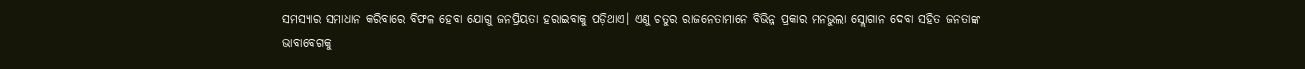ସମସ୍ୟାର ସମାଧାନ କରିବାରେ ବିଫଳ ହେବା ଯୋଗୁ ଜନପ୍ରିୟତା ହରାଇବାକୁ ପଡ଼ିଥାଏ। ଏଣୁ ଚତୁର ରାଜନେତାମାନେ ବିଭିନ୍ନ ପ୍ରକାର ମନଭୁଲା ସ୍ଲୋଗାନ ଦେବା ସହିତ ଜନତାଙ୍କ ଭାବାବେଗକୁ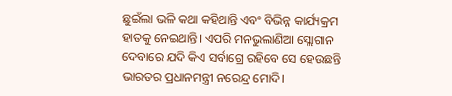ଛୁଇଁଲା ଭଳି କଥା କହିଥାନ୍ତି ଏବଂ ବିଭିନ୍ନ କାର୍ଯ୍ୟକ୍ରମ ହାତକୁ ନେଇଥାନ୍ତି। ଏପରି ମନଭୁଲାଣିଆ ସ୍ଲୋଗାନ ଦେବାରେ ଯଦି କିଏ ସର୍ବାଗ୍ରେ ରହିବେ ସେ ହେଉଛନ୍ତି ଭାରତର ପ୍ରଧାନମନ୍ତ୍ରୀ ନରେନ୍ଦ୍ର ମୋଦି।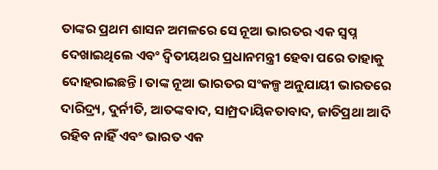ତାଙ୍କର ପ୍ରଥମ ଶାସନ ଅମଳରେ ସେ ନୂଆ ଭାରତର ଏକ ସ୍ବପ୍ନ ଦେଖାଇଥିଲେ ଏବଂ ଦ୍ୱିତୀୟଥର ପ୍ରଧାନମନ୍ତ୍ରୀ ହେବା ପରେ ତାହାକୁ ଦୋହରାଇଛନ୍ତି। ତାଙ୍କ ନୂଆ ଭାରତର ସଂକଳ୍ପ ଅନୁଯାୟୀ ଭାରତରେ ଦାରିଦ୍ର୍ୟ, ଦୁର୍ନୀତି, ଆତଙ୍କବାଦ, ସାମ୍ପ୍ରଦାୟିକତାବାଦ, ଜାତିପ୍ରଥା ଆଦି ରହିବ ନାହିଁ ଏବଂ ଭାରତ ଏକ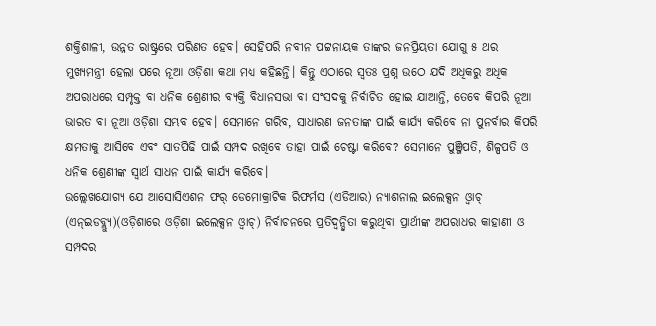ଶକ୍ତିଶାଳୀ, ଉନ୍ନତ ରାଷ୍ଟ୍ରରେ ପରିଣତ ହେବ। ସେହିପରି ନବୀନ ପଟ୍ଟନାୟକ ତାଙ୍କର ଜନପ୍ରିୟତା ଯୋଗୁ ୫ ଥର ମୁଖ୍ୟମନ୍ତ୍ରୀ ହେଲା ପରେ ନୂଆ ଓଡ଼ିଶା କଥା ମଧ୍ୟ କହିଛନ୍ତି। କିନ୍ତୁ ଏଠାରେ ସ୍ବତଃ ପ୍ରଶ୍ନ ଉଠେ ଯଦି ଅଧିକରୁ ଅଧିକ ଅପରାଧରେ ସମ୍ପୃକ୍ତ ବା ଧନିକ ଶ୍ରେଣୀର ବ୍ୟକ୍ତି ବିଧାନସଭା ବା ସଂସଦକୁ ନିର୍ବାଚିତ ହୋଇ ଯାଆନ୍ତି, ତେବେ କିପରି ନୂଆ ଭାରତ ବା ନୂଆ ଓଡ଼ିଶା ସମ୍ଭବ ହେବ। ସେମାନେ ଗରିବ, ସାଧାରଣ ଜନତାଙ୍କ ପାଇଁ କାର୍ଯ୍ୟ କରିବେ ନା ପୁନର୍ବାର କିପରି କ୍ଷମତାକୁ ଆସିବେ ଏବଂ ସାତପିଢି ପାଇଁ ସମ୍ପଦ ରଖିବେ ତାହା ପାଇଁ ଚେଷ୍ଟା କରିବେ? ସେମାନେ ପୁଞ୍ଜିପତି, ଶିଳ୍ପପତି ଓ ଧନିକ ଶ୍ରେଣୀଙ୍କ ସ୍ବାର୍ଥ ସାଧନ ପାଇଁ କାର୍ଯ୍ୟ କରିବେ।
ଉଲ୍ଲେଖଯୋଗ୍ୟ ଯେ ଆସୋସିଏଶନ ଫର୍ ଡେମୋକ୍ରାଟିକ ରିଫର୍ମସ (ଏଡିଆର) ନ୍ୟାଶନାଲ ଇଲେକ୍ସନ ଓ୍ବାଚ୍ (ଏନ୍ଇଡବ୍ଲ୍ୟୁ)(ଓଡ଼ିଶାରେ ଓଡ଼ିଶା ଇଲେକ୍ସନ ଓ୍ବାଚ୍) ନିର୍ବାଚନରେ ପ୍ରତିଦ୍ୱନ୍ଦ୍ୱିତା କରୁଥିବା ପ୍ରାର୍ଥୀଙ୍କ ଅପରାଧର କାହାଣୀ ଓ ସମ୍ପଦର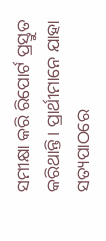ସମୀକ୍ଷା କରି ରିପୋର୍ଟ ପ୍ରସ୍ତୁତ କରିଥାନ୍ତି। ପ୍ରାର୍ଥୀମାନେ ଯାହା ସତ୍ୟପାଠରେ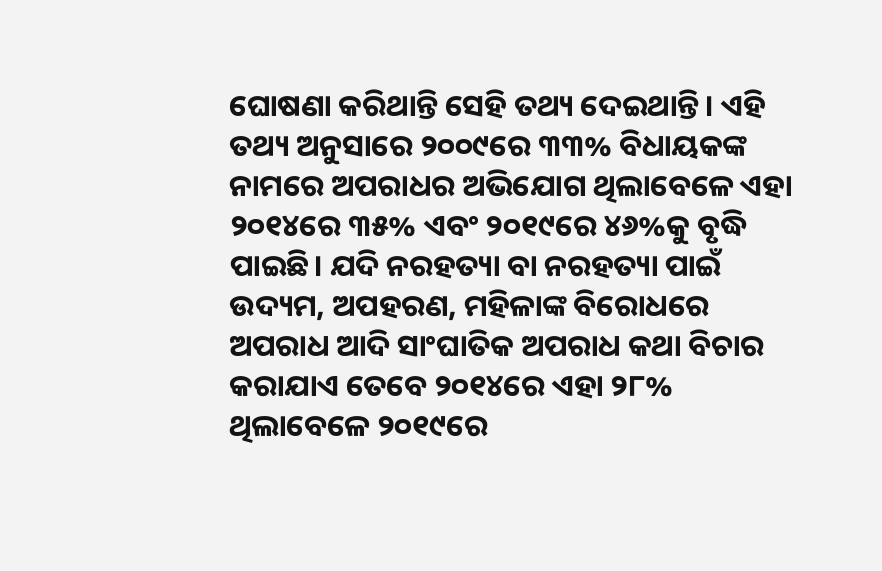ଘୋଷଣା କରିଥାନ୍ତି ସେହି ତଥ୍ୟ ଦେଇଥାନ୍ତି। ଏହି ତଥ୍ୟ ଅନୁସାରେ ୨୦୦୯ରେ ୩୩% ବିଧାୟକଙ୍କ ନାମରେ ଅପରାଧର ଅଭିଯୋଗ ଥିଲାବେଳେ ଏହା ୨୦୧୪ରେ ୩୫% ଏବଂ ୨୦୧୯ରେ ୪୬%କୁ ବୃଦ୍ଧି ପାଇଛି। ଯଦି ନରହତ୍ୟା ବା ନରହତ୍ୟା ପାଇଁ ଉଦ୍ୟମ, ଅପହରଣ, ମହିଳାଙ୍କ ବିରୋଧରେ ଅପରାଧ ଆଦି ସାଂଘାତିକ ଅପରାଧ କଥା ବିଚାର କରାଯାଏ ତେବେ ୨୦୧୪ରେ ଏହା ୨୮% ଥିଲାବେଳେ ୨୦୧୯ରେ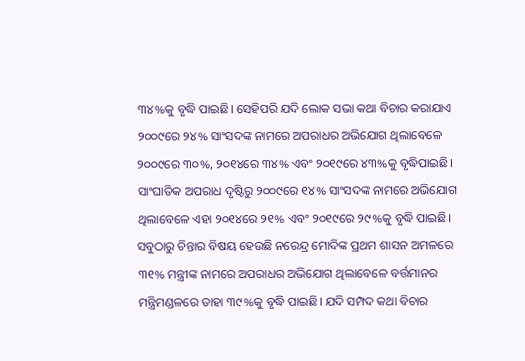୩୪%କୁ ବୃଦ୍ଧି ପାଇଛି। ସେହିପରି ଯଦି ଲୋକ ସଭା କଥା ବିଚାର କରାଯାଏ ୨୦୦୯ରେ ୨୪% ସାଂସଦଙ୍କ ନାମରେ ଅପରାଧର ଅଭିଯୋଗ ଥିଲାବେଳେ ୨୦୦୯ରେ ୩୦%, ୨୦୧୪ରେ ୩୪% ଏବଂ ୨୦୧୯ରେ ୪୩%କୁ ବୃଦ୍ଧିପାଇଛି। ସାଂଘାତିକ ଅପରାଧ ଦୃଷ୍ଟିରୁ ୨୦୦୯ରେ ୧୪% ସାଂସଦଙ୍କ ନାମରେ ଅଭିଯୋଗ ଥିଲାବେଳେ ଏହା ୨୦୧୪ରେ ୨୧% ଏବଂ ୨୦୧୯ରେ ୨୯%କୁ ବୃଦ୍ଧି ପାଇଛି। ସବୁଠାରୁ ଚିନ୍ତାର ବିଷୟ ହେଉଛି ନରେନ୍ଦ୍ର ମୋଦିଙ୍କ ପ୍ରଥମ ଶାସନ ଅମଳରେ ୩୧% ମନ୍ତ୍ରୀଙ୍କ ନାମରେ ଅପରାଧର ଅଭିଯୋଗ ଥିଲାବେଳେ ବର୍ତ୍ତମାନର ମନ୍ତ୍ରିମଣ୍ଡଳରେ ତାହା ୩୯%କୁ ବୃଦ୍ଧି ପାଇଛି। ଯଦି ସମ୍ପଦ କଥା ବିଚାର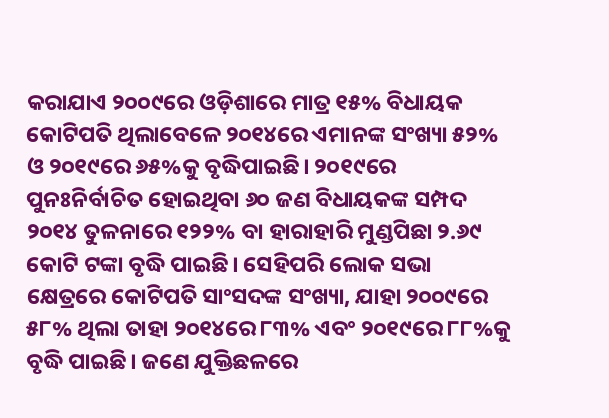କରାଯାଏ ୨୦୦୯ରେ ଓଡ଼ିଶାରେ ମାତ୍ର ୧୫% ବିଧାୟକ କୋଟିପତି ଥିଲାବେଳେ ୨୦୧୪ରେ ଏମାନଙ୍କ ସଂଖ୍ୟା ୫୨% ଓ ୨୦୧୯ରେ ୬୫%କୁ ବୃଦ୍ଧିପାଇଛି। ୨୦୧୯ରେ ପୁନଃନିର୍ବାଚିତ ହୋଇଥିବା ୬୦ ଜଣ ବିଧାୟକଙ୍କ ସମ୍ପଦ ୨୦୧୪ ତୁଳନାରେ ୧୨୨% ବା ହାରାହାରି ମୁଣ୍ଡପିଛା ୨.୬୯ କୋଟି ଟଙ୍କା ବୃଦ୍ଧି ପାଇଛି। ସେହିପରି ଲୋକ ସଭା କ୍ଷେତ୍ରରେ କୋଟିପତି ସାଂସଦଙ୍କ ସଂଖ୍ୟା, ଯାହା ୨୦୦୯ରେ ୫୮% ଥିଲା ତାହା ୨୦୧୪ରେ ୮୩% ଏବଂ ୨୦୧୯ରେ ୮୮%କୁ ବୃଦ୍ଧି ପାଇଛି। ଜଣେ ଯୁକ୍ତିଛଳରେ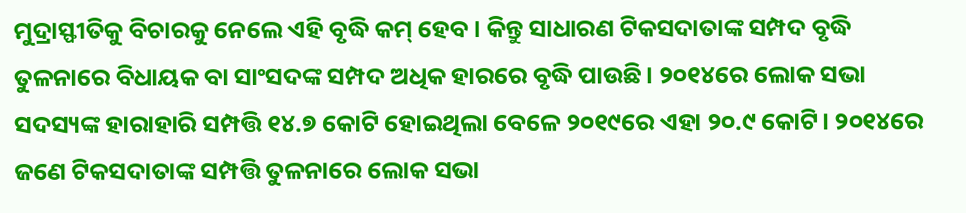ମୁଦ୍ରାସ୍ଫୀତିକୁ ବିଚାରକୁ ନେଲେ ଏହି ବୃଦ୍ଧି କମ୍ ହେବ। କିନ୍ତୁ ସାଧାରଣ ଟିକସଦାତାଙ୍କ ସମ୍ପଦ ବୃଦ୍ଧି ତୁଳନାରେ ବିଧାୟକ ବା ସାଂସଦଙ୍କ ସମ୍ପଦ ଅଧିକ ହାରରେ ବୃଦ୍ଧି ପାଉଛି। ୨୦୧୪ରେ ଲୋକ ସଭା ସଦସ୍ୟଙ୍କ ହାରାହାରି ସମ୍ପତ୍ତି ୧୪.୭ କୋଟି ହୋଇଥିଲା ବେଳେ ୨୦୧୯ରେ ଏହା ୨୦.୯ କୋଟି। ୨୦୧୪ରେ ଜଣେ ଟିକସଦାତାଙ୍କ ସମ୍ପତ୍ତି ତୁଳନାରେ ଲୋକ ସଭା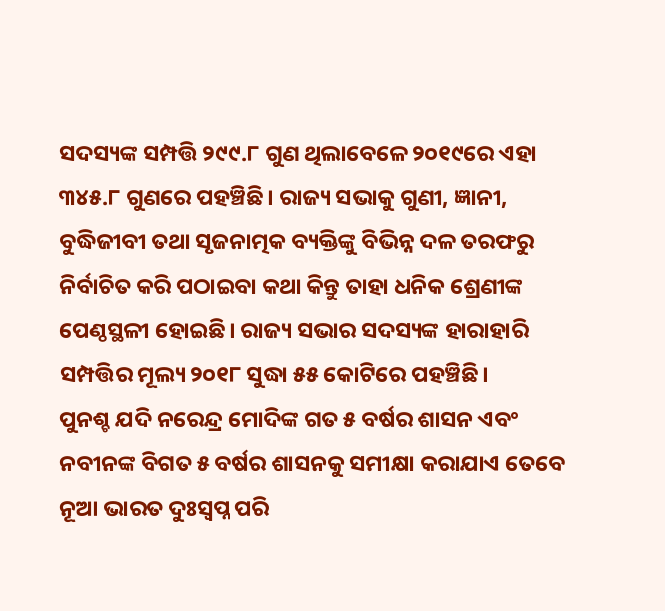ସଦସ୍ୟଙ୍କ ସମ୍ପତ୍ତି ୨୯୯.୮ ଗୁଣ ଥିଲାବେଳେ ୨୦୧୯ରେ ଏହା ୩୪୫.୮ ଗୁଣରେ ପହଞ୍ଚିଛି। ରାଜ୍ୟ ସଭାକୁ ଗୁଣୀ, ଜ୍ଞାନୀ, ବୁଦ୍ଧିଜୀବୀ ତଥା ସୃଜନାତ୍ମକ ବ୍ୟକ୍ତିଙ୍କୁ ବିଭିନ୍ନ ଦଳ ତରଫରୁ ନିର୍ବାଚିତ କରି ପଠାଇବା କଥା କିନ୍ତୁ ତାହା ଧନିକ ଶ୍ରେଣୀଙ୍କ ପେଣ୍ଠସ୍ଥଳୀ ହୋଇଛି। ରାଜ୍ୟ ସଭାର ସଦସ୍ୟଙ୍କ ହାରାହାରି ସମ୍ପତ୍ତିର ମୂଲ୍ୟ ୨୦୧୮ ସୁଦ୍ଧା ୫୫ କୋଟିରେ ପହଞ୍ଚିଛି।
ପୁନଶ୍ଚ ଯଦି ନରେନ୍ଦ୍ର ମୋଦିଙ୍କ ଗତ ୫ ବର୍ଷର ଶାସନ ଏବଂ ନବୀନଙ୍କ ବିଗତ ୫ ବର୍ଷର ଶାସନକୁ ସମୀକ୍ଷା କରାଯାଏ ତେବେ ନୂଆ ଭାରତ ଦୁଃସ୍ବପ୍ନ ପରି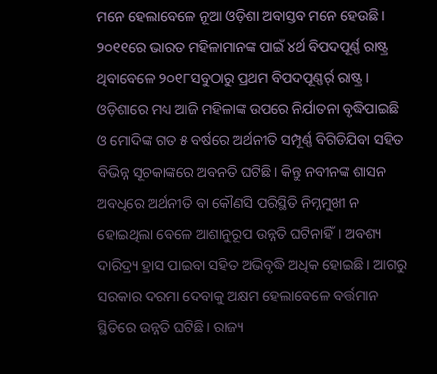ମନେ ହେଲାବେଳେ ନୂଆ ଓଡ଼ିଶା ଅବାସ୍ତବ ମନେ ହେଉଛି। ୨୦୧୧ରେ ଭାରତ ମହିଳାମାନଙ୍କ ପାଇଁ ୪ର୍ଥ ବିପଦପୂର୍ଣ୍ଣ ରାଷ୍ଟ୍ର ଥିବାବେଳେ ୨୦୧୮ସବୁଠାରୁ ପ୍ରଥମ ବିପଦପୂଣ୍ଣର୍ର୍ ରାଷ୍ଟ୍ର। ଓଡ଼ିଶାରେ ମଧ୍ୟ ଆଜି ମହିଳାଙ୍କ ଉପରେ ନିର୍ଯାତନା ବୃଦ୍ଧିପାଇଛି ଓ ମୋଦିଙ୍କ ଗତ ୫ ବର୍ଷରେ ଅର୍ଥନୀତି ସମ୍ପୂର୍ଣ୍ଣ ବିଗିଡିଯିବା ସହିତ ବିଭିନ୍ନ ସୂଚକାଙ୍କରେ ଅବନତି ଘଟିଛି। କିନ୍ତୁ ନବୀନଙ୍କ ଶାସନ ଅବଧିରେ ଅର୍ଥନୀତି ବା କୌଣସି ପରିସ୍ଥିତି ନିମ୍ନମୁଖୀ ନ ହୋଇଥିଲା ବେଳେ ଆଶାନୁରୂପ ଉନ୍ନତି ଘଟିନାହିଁ। ଅବଶ୍ୟ ଦାରିଦ୍ର୍ୟ ହ୍ରାସ ପାଇବା ସହିତ ଅଭିବୃଦ୍ଧି ଅଧିକ ହୋଇଛି। ଆଗରୁ ସରକାର ଦରମା ଦେବାକୁ ଅକ୍ଷମ ହେଲାବେଳେ ବର୍ତ୍ତମାନ ସ୍ଥିତିରେ ଉନ୍ନତି ଘଟିଛି। ରାଜ୍ୟ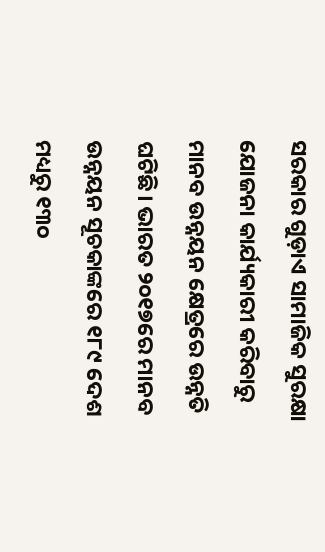ସରକାର ଗୁଡ଼ାଏ ସାମାଜିକ ସୁରକ୍ଷା ଯୋଜନା କାର୍ଯ୍ୟକାରୀ କରିବାରୁ ମାନବ ଉନ୍ନୟନ କ୍ଷେତ୍ରରେ ଉନ୍ନତି ଘଟିଛି। ଭାରତ ୨୦୧୭ରେ ମାନବ ଉନ୍ନୟନ ସୂଚକାଙ୍କରେ ୧୮୯ ଦେଶ ମଧ୍ୟରୁ ୧୩୦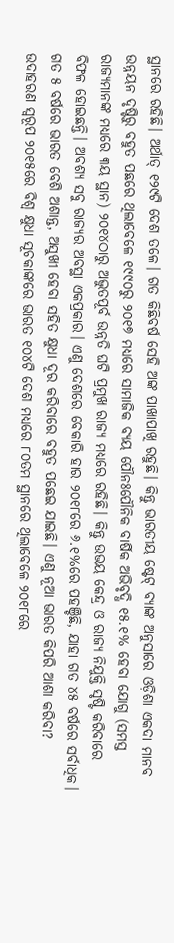ସ୍ଥାନରେ ରହିଛି। ଅର୍ଥାତ୍ ୧୨୯ଟି ଦେଶ ତଳେ। ଗତ କିଛିବର୍ଷ ସେହି ଅଙ୍କ ପାଖାପାଖି ରହୁଛି। କିନ୍ତୁ ଭାରତୀୟ ଷ୍ଟେଟ୍ ବ୍ୟାଙ୍କ ଅନୁସାରେ ଓଡ଼ିଶା ଏକଦା ମାନବ ଉନ୍ନୟନ ଦୃଷ୍ଟିରୁ ବହୁତ ପଛରେ ଥିଲାବେଳେ ୧୯୯୦ରୁ ୨୦୧୭ ମଧ୍ୟରେ ସାମାଜିକ ବ୍ୟୟ ପୌନଃପୌନିକ ବାର୍ଷିକ ଅଭିବୃଦ୍ଧି ୧୫.୧% ହେବା ଯୋଗୁ (ସମସ୍ତ ରାଜ୍ୟମାନଙ୍କ ମଧ୍ୟରେ ୩ୟ ସ୍ଥାନ) ୨୦୧୪ଠାରୁ ଅଦ୍ଭୁତପୂର୍ବ ଉନ୍ନତି ଘଟି ପ୍ରମୁଖ ରାଜ୍ୟ ମଧ୍ୟରେ ରହିଛି। କିନ୍ତୁ ଉଭୟ କେନ୍ଦ୍ର ଓ ରାଜ୍ୟ ନିଯୁକ୍ତି ସୃଷ୍ଟି କରିବାରେ ବିଫଳ ହୋଇଛନ୍ତି। ଅବଶ୍ୟ ସବୁ ରାଜ୍ୟର ଅବସ୍ଥା ଏକପ୍ରକାର। ଏଣୁ ଦେଶରେ ବେକାରି ହାର ୨୦୧୮ରେ ୬.୧%ରେ ପହଞ୍ଚିଛି, ଯାହା ଗତ ୪୫ ବର୍ଷରେ ସର୍ବାଧିକ।
ଗତ ୫ ବର୍ଷରେ ଭାରତ ବେଶି ଅଶାନ୍ତ, ଅସୁଖୀ ହେବା ସହିତ କ୍ଷୁଧା ଦୂର କରିବାରେ ବହୁତ ପଛେଇ ଯାଇଛି। ଏଣୁ ନୂଆ ଭାରତ କିପରି ଆଶା କରିବା? ଉଦାହରଣ ସ୍ବରୂପ ୨୦୧୫ରେ ବିଶ୍ୱ କ୍ଷୁଧା ସୂଚକାଙ୍କରେ ଭାରତ ୧୦୪ଟି ଦେଶ ମଧ୍ୟରେ ୮୦ତମ ସ୍ଥାନରେ ଥିଲାବେଳେ ୨୦୧୮ରେ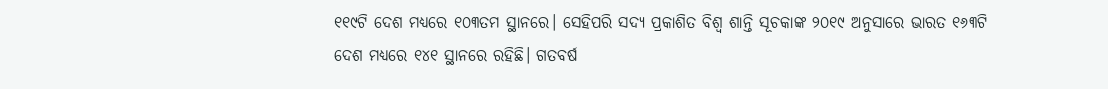୧୧୯ଟି ଦେଶ ମଧ୍ୟରେ ୧୦୩ତମ ସ୍ଥାନରେ। ସେହିପରି ସଦ୍ୟ ପ୍ରକାଶିତ ବିଶ୍ୱ ଶାନ୍ତି ସୂଚକାଙ୍କ ୨୦୧୯ ଅନୁସାରେ ଭାରତ ୧୬୩ଟି ଦେଶ ମଧ୍ୟରେ ୧୪୧ ସ୍ଥାନରେ ରହିଛି। ଗତବର୍ଷ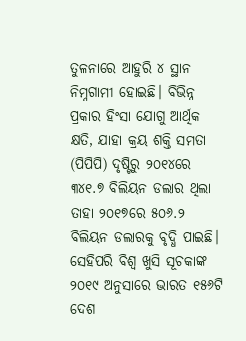ତୁଳନାରେ ଆହୁରି ୪ ସ୍ଥାନ ନିମ୍ନଗାମୀ ହୋଇଛି। ବିଭିନ୍ନ ପ୍ରକାର ହିଂସା ଯୋଗୁ ଆର୍ଥିକ କ୍ଷତି, ଯାହା କ୍ରୟ ଶକ୍ତି ସମତା (ପିପିପି) ଦୃଷ୍ଟିରୁ ୨୦୧୪ରେ ୩୪୧.୭ ବିଲିୟନ ଡଲାର ଥିଲା ତାହା ୨୦୧୭ରେ ୫୦୬.୨ ବିଲିୟନ ଡଲାରକୁ ବୃଦ୍ଧି ପାଇଛି। ସେହିପରି ବିଶ୍ୱ ଖୁସି ସୂଚକାଙ୍କ ୨୦୧୯ ଅନୁସାରେ ଭାରତ ୧୫୬ଟି ଦେଶ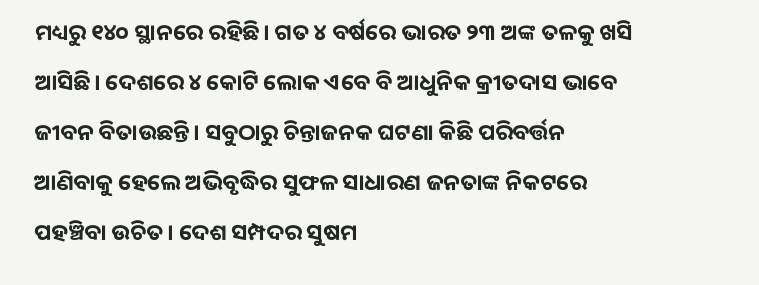ମଧ୍ୟରୁ ୧୪୦ ସ୍ଥାନରେ ରହିଛି। ଗତ ୪ ବର୍ଷରେ ଭାରତ ୨୩ ଅଙ୍କ ତଳକୁ ଖସି ଆସିଛି। ଦେଶରେ ୪ କୋଟି ଲୋକ ଏବେ ବି ଆଧୁନିକ କ୍ରୀତଦାସ ଭାବେ ଜୀବନ ବିତାଉଛନ୍ତି। ସବୁଠାରୁ ଚିନ୍ତାଜନକ ଘଟଣା କିଛି ପରିବର୍ତ୍ତନ ଆଣିବାକୁ ହେଲେ ଅଭିବୃଦ୍ଧିର ସୁଫଳ ସାଧାରଣ ଜନତାଙ୍କ ନିକଟରେ ପହଞ୍ଚିବା ଉଚିତ। ଦେଶ ସମ୍ପଦର ସୁଷମ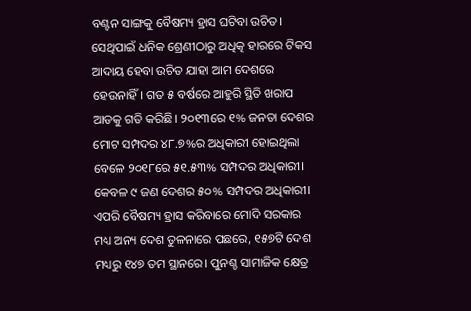ବଣ୍ଟନ ସାଙ୍ଗକୁ ବୈଷମ୍ୟ ହ୍ରାସ ଘଟିବା ଉଚିତ। ସେଥିପାଇଁ ଧନିକ ଶ୍ରେଣୀଠାରୁ ଅଧିତ୍କ ହାରରେ ଟିକସ ଆଦାୟ ହେବା ଉଚିତ ଯାହା ଆମ ଦେଶରେ ହେଉନାହିଁ। ଗତ ୫ ବର୍ଷରେ ଆହୁରି ସ୍ଥିତି ଖରାପ ଆଡକୁ ଗତି କରିଛି। ୨୦୧୩ରେ ୧% ଜନତା ଦେଶର ମୋଟ ସମ୍ପଦର ୪୮.୭%ର ଅଧିକାରୀ ହୋଇଥିଲା ବେଳେ ୨୦୧୮ରେ ୫୧.୫୩% ସମ୍ପଦର ଅଧିକାରୀ। କେବଳ ୯ ଜଣ ଦେଶର ୫୦% ସମ୍ପଦର ଅଧିକାରୀ। ଏପରି ବୈଷମ୍ୟ ହ୍ରାସ କରିବାରେ ମୋଦି ସରକାର ମଧ୍ୟ ଅନ୍ୟ ଦେଶ ତୁଳନାରେ ପଛରେ, ୧୫୭ଟି ଦେଶ ମଧ୍ୟରୁ ୧୪୭ ତମ ସ୍ଥାନରେ। ପୁନଶ୍ଚ ସାମାଜିକ କ୍ଷେତ୍ର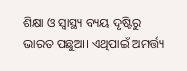ଶିକ୍ଷା ଓ ସ୍ବାସ୍ଥ୍ୟ ବ୍ୟୟ ଦୃଷ୍ଟିରୁ ଭାରତ ପଛୁଆ। ଏଥିପାଇଁ ଅମର୍ତ୍ତ୍ୟ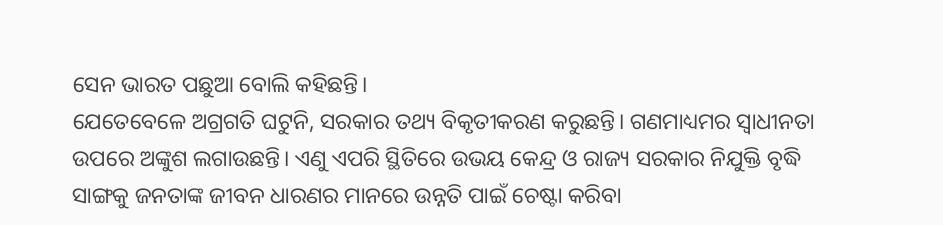ସେନ ଭାରତ ପଛୁଆ ବୋଲି କହିଛନ୍ତି।
ଯେତେବେଳେ ଅଗ୍ରଗତି ଘଟୁନି, ସରକାର ତଥ୍ୟ ବିକୃତୀକରଣ କରୁଛନ୍ତି। ଗଣମାଧ୍ୟମର ସ୍ବାଧୀନତା ଉପରେ ଅଙ୍କୁଶ ଲଗାଉଛନ୍ତି। ଏଣୁ ଏପରି ସ୍ଥିତିରେ ଉଭୟ କେନ୍ଦ୍ର ଓ ରାଜ୍ୟ ସରକାର ନିଯୁକ୍ତି ବୃଦ୍ଧି ସାଙ୍ଗକୁ ଜନତାଙ୍କ ଜୀବନ ଧାରଣର ମାନରେ ଉନ୍ନତି ପାଇଁ ଚେଷ୍ଟା କରିବା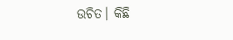ଉଚିତ। କିଛି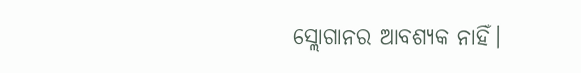ସ୍ଲୋଗାନର ଆବଶ୍ୟକ ନାହିଁ।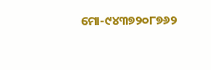ମୋ-୯୪୩୭୨୦୮୭୬୨